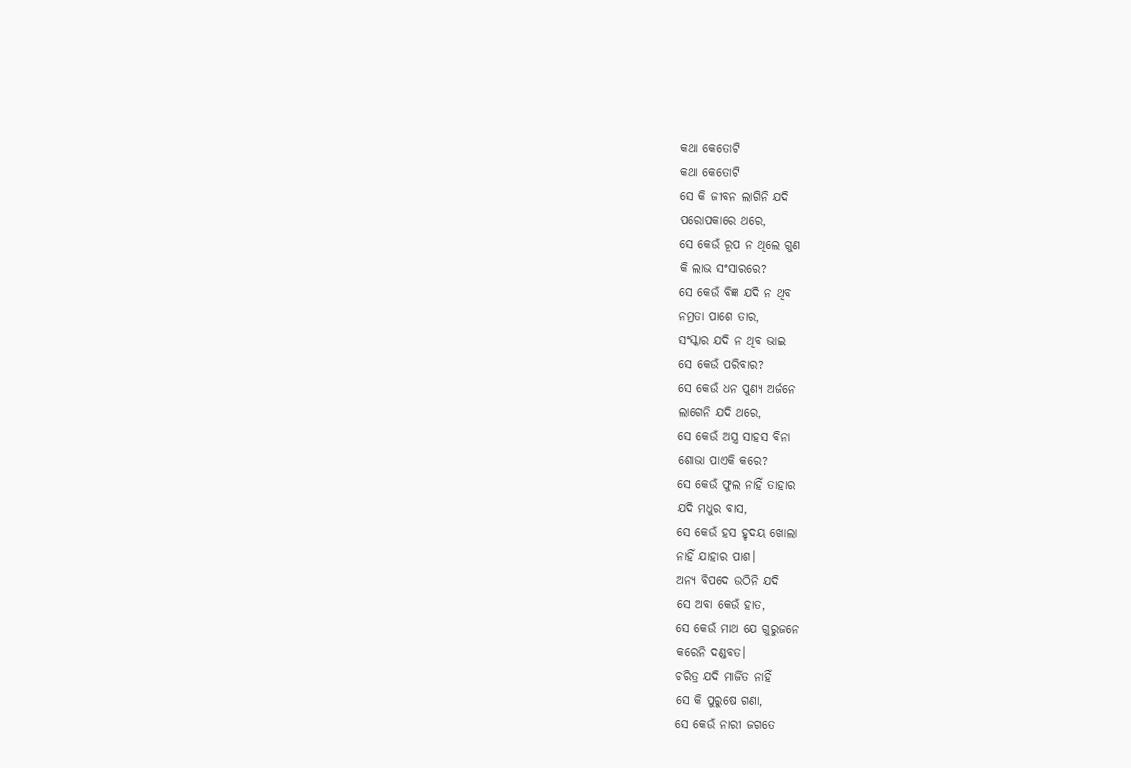କଥା କେତୋଟି
କଥା କେତୋଟି
ସେ କି ଜୀବନ ଲାଗିନି ଯଦି
ପରୋପକାରେ ଥରେ,
ସେ କେଉଁ ରୂପ ନ ଥିଲେ ଗୁଣ
କି ଲାଭ ସଂସାରରେ?
ସେ କେଉଁ ବିଜ୍ଞ ଯଦି ନ ଥିବ
ନମ୍ରତା ପାଶେ ତାର,
ସଂସ୍କାର ଯଦି ନ ଥିବ ଭାଇ
ସେ କେଉଁ ପରିବାର?
ସେ କେଉଁ ଧନ ପୁଣ୍ୟ ଅର୍ଜନେ
ଲାଗେନି ଯଦି ଥରେ,
ସେ କେଉଁ ଅସ୍ତ୍ର ସାହସ ବିନା
ଶୋଭା ପାଏକି କରେ?
ସେ କେଉଁ ଫୁଲ ନାହିଁ ତାହାର
ଯଦି ମଧୁର ବାସ,
ସେ କେଉଁ ହସ ହୃଦୟ ଖୋଲା
ନାହିଁ ଯାହାର ପାଶ।
ଅନ୍ଯ ବିପଦେ ଉଠିନି ଯଦି
ସେ ଅବା କେଉଁ ହାତ,
ସେ କେଉଁ ମାଥ ଯେ ଗୁରୁଜନେ
କରେନି ଦଣ୍ଡବତ।
ଚରିତ୍ର ଯଦି ମାର୍ଜିତ ନାହିଁ
ସେ କି ପୁରୁଷେ ଗଣା,
ସେ କେଉଁ ନାରୀ ଜଗତେ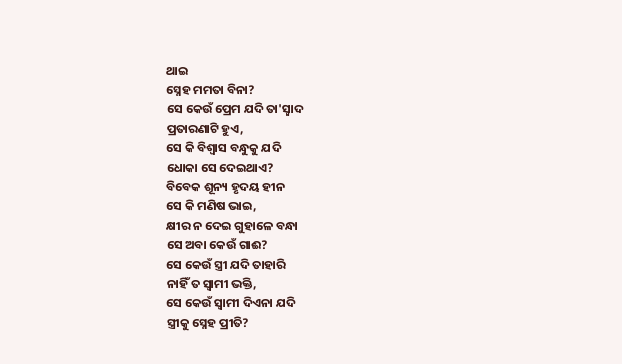ଥାଇ
ସ୍ନେହ ମମତା ବିନା?
ସେ କେଉଁ ପ୍ରେମ ଯଦି ତା'ସ଼୍ଵାଦ
ପ୍ରତାରଣାଟି ହୁଏ,
ସେ କି ବିଶ୍ଵାସ ବନ୍ଧୁକୁ ଯଦି
ଧୋକା ସେ ଦେଇଥାଏ?
ବିବେକ ଶୂନ୍ୟ ହୃଦୟ ହୀନ
ସେ କି ମଣିଷ ଭାଇ,
କ୍ଷୀର ନ ଦେଇ ଗୁହାଳେ ବନ୍ଧା
ସେ ଅବା କେଉଁ ଗାଈ?
ସେ କେଉଁ ସ୍ତ୍ରୀ ଯଦି ତାହାରି
ନାହିଁ ତ ସ୍ଵାମୀ ଭକ୍ତି,
ସେ କେଉଁ ସ୍ଵାମୀ ଦିଏନା ଯଦି
ସ୍ତ୍ରୀକୁ ସ୍ନେହ ପ୍ରୀତି?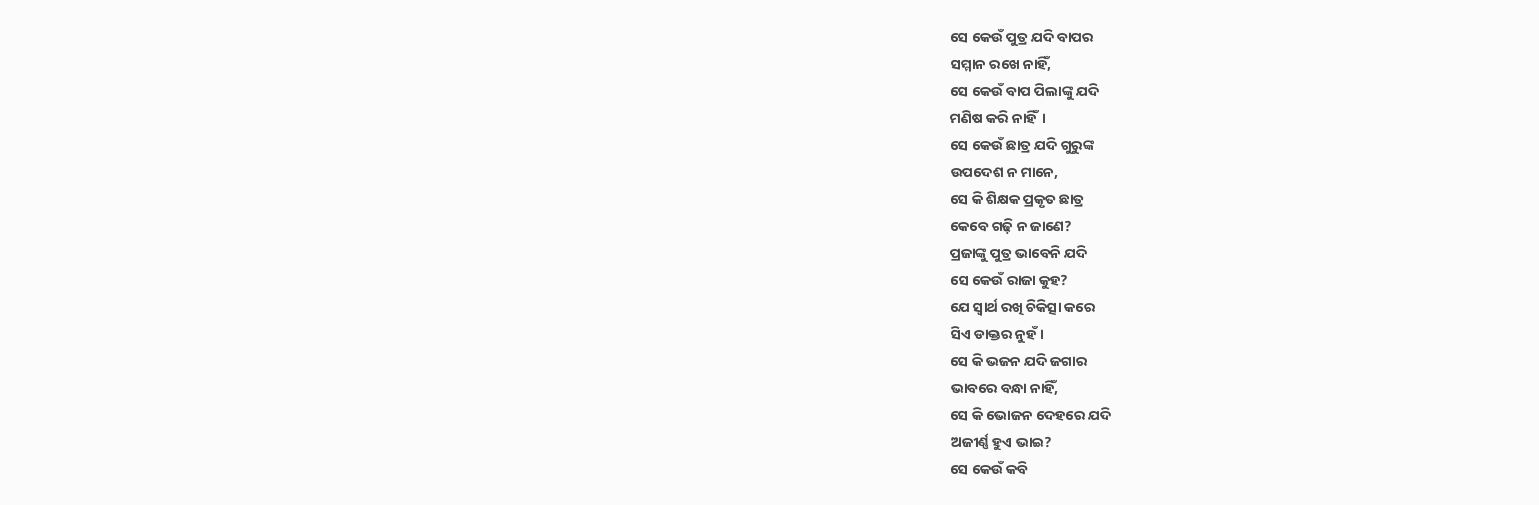ସେ କେଉଁ ପୁତ୍ର ଯଦି ବାପର
ସମ୍ମାନ ରଖେ ନାହିଁ,
ସେ କେଉଁ ବାପ ପିଲାଙ୍କୁ ଯଦି
ମଣିଷ କରି ନାହିଁ।
ସେ କେଉଁ ଛାତ୍ର ଯଦି ଗୁରୁଙ୍କ
ଉପଦେଶ ନ ମାନେ,
ସେ କି ଶିକ୍ଷକ ପ୍ରକୃତ ଛାତ୍ର
କେବେ ଗଢ଼ି ନ ଜାଣେ?
ପ୍ରଜାଙ୍କୁ ପୁତ୍ର ଭାବେନି ଯଦି
ସେ କେଉଁ ରାଜା କୁହ?
ଯେ ସ୍ଵାର୍ଥ ରଖି ଚିକିତ୍ସା କରେ
ସିଏ ଡାକ୍ତର ନୁହଁ।
ସେ କି ଭଜନ ଯଦି ଜଗାର
ଭାବରେ ବନ୍ଧା ନାହିଁ,
ସେ କି ଭୋଜନ ଦେହରେ ଯଦି
ଅଜୀର୍ଣ୍ଣ ହୁଏ ଭାଇ?
ସେ କେଉଁ କବି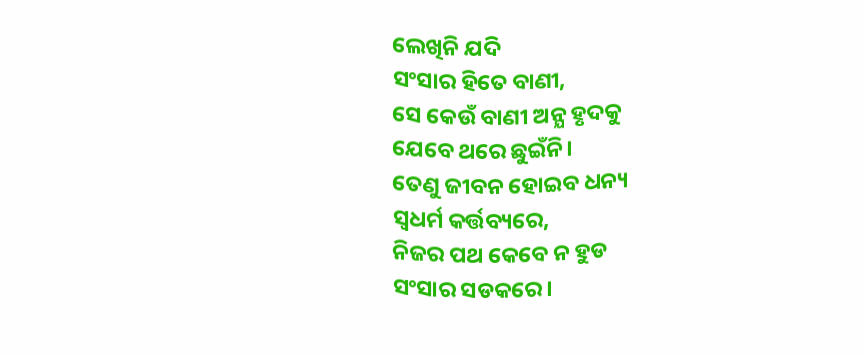ଲେଖିନି ଯଦି
ସଂସାର ହିତେ ବାଣୀ,
ସେ କେଉଁ ବାଣୀ ଅନ୍ଯ ହୃଦକୁ
ଯେବେ ଥରେ ଛୁଇଁନି।
ତେଣୁ ଜୀବନ ହୋଇବ ଧନ୍ୟ
ସ୍ଵଧର୍ମ କର୍ତ୍ତବ୍ୟରେ,
ନିଜର ପଥ କେବେ ନ ହୁଡ
ସଂସାର ସଡକରେ।